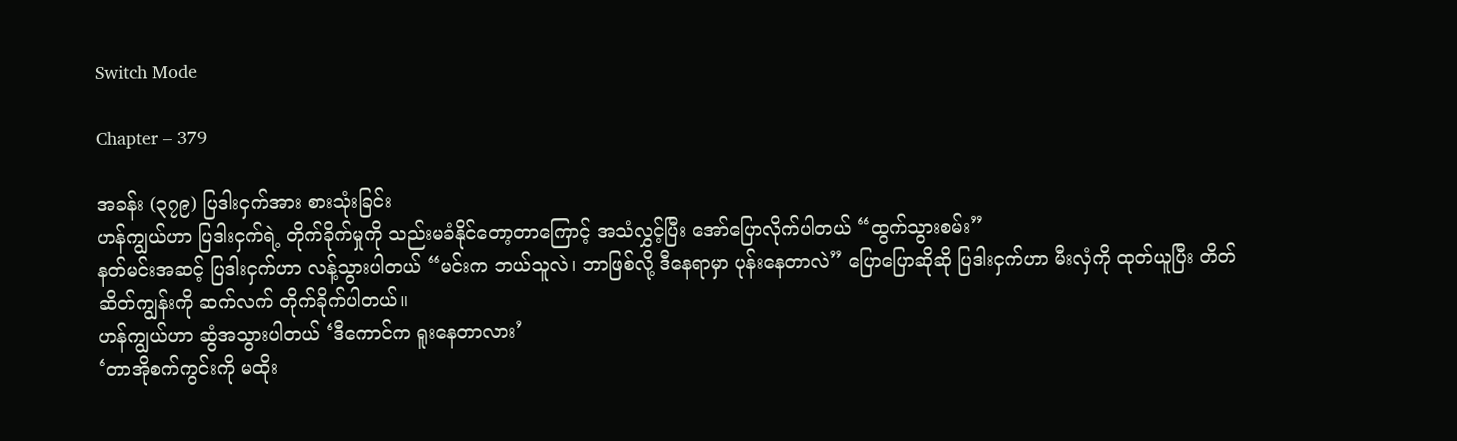Switch Mode

Chapter – 379

အခန်း (၃၇၉) ပြဒါးငှက်အား စားသုံးခြင်း
ဟန်ကျွယ်ဟာ ပြဒါးငှက်ရဲ့ တိုက်ခိုက်မှုကို သည်းမခံနိုင်တော့တာကြောင့် အသံလွှင့်ပြီး အော်ပြောလိုက်ပါတယ် “ထွက်သွားစမ်း”
နတ်မင်းအဆင့် ပြဒါးငှက်ဟာ လန့်သွားပါတယ် “မင်းက ဘယ်သူလဲ၊ ဘာဖြစ်လို့ ဒီနေရာမှာ ပုန်းနေတာလဲ” ပြောပြောဆိုဆို ပြဒါးငှက်ဟာ မီးလှံကို ထုတ်ယူပြီး တိတ်ဆိတ်ကျွန်းကို ဆက်လက် တိုက်ခိုက်ပါတယ်။
ဟန်ကျွယ်ဟာ ဆွံအသွားပါတယ် ‘ဒီကောင်က ရူးနေတာလား’
‘တာအိုစက်ကွင်းကို မထိုး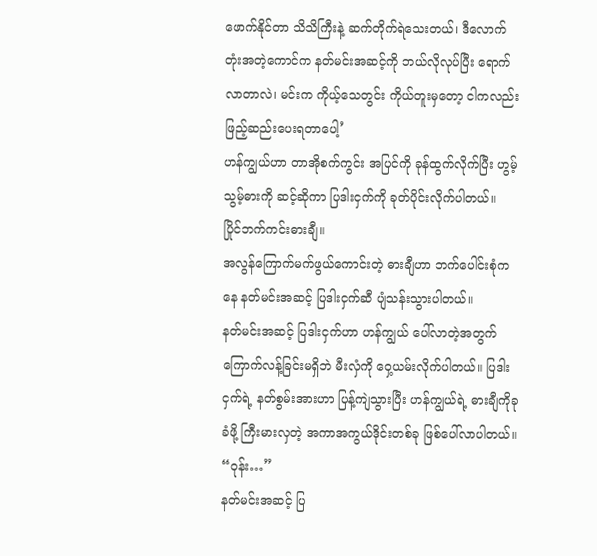ဖောက်နိုင်တာ သိသိကြီးနဲ့ ဆက်တိုက်ရဲသေးတယ်၊ ဒီလောက်တုံးအတဲ့ကောင်က နတ်မင်းအဆင့်ကို ဘယ်လိုလုပ်ပြီး ရောက်လာတာလဲ၊ မင်းက ကိုယ့်သေတွင်း ကိုယ်တူးမှတော့ ငါကလည်း ဖြည့်ဆည်းပေးရတာပေါ့’
ဟန်ကျွယ်ဟာ တာအိုစက်ကွင်း အပြင်ကို ခုန်ထွက်လိုက်ပြီး ဟွမ့်သွမ့်ဓားကို ဆင့်ဆိုကာ ပြဒါးငှက်ကို ခုတ်ပိုင်းလိုက်ပါတယ်။
ပြိုင်ဘက်ကင်းဓားချီ။
အလွန်ကြောက်မက်ဖွယ်ကောင်းတဲ့ ဓားချီဟာ ဘက်ပေါင်းစုံကနေ နတ်မင်းအဆင့် ပြဒါးငှက်ဆီ ပျံသန်းသွားပါတယ်။
နတ်မင်းအဆင့် ပြဒါးငှက်ဟာ ဟန်ကျွယ် ပေါ်လာတဲ့အတွက် ကြောက်လန့်ခြင်းမရှိဘဲ မီးလှံကို ဝှေ့ယမ်းလိုက်ပါတယ်။ ပြဒါးငှက်ရဲ့ နတ်စွမ်းအားဟာ ပြန့်ကျဲသွားပြီး ဟန်ကျွယ်ရဲ့ ဓားချီကိုခုခံဖို့ ကြီးမားလှတဲ့ အကာအကွယ်ဒိုင်းတစ်ခု ဖြစ်ပေါ်လာပါတယ်။
“ဝုန်း…”
နတ်မင်းအဆင့် ပြ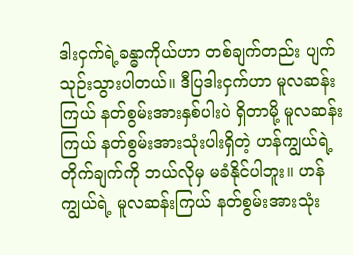ဒါးငှက်ရဲ့ခန္ဓာကိုယ်ဟာ တစ်ချက်တည်း ပျက်သုဉ်းသွားပါတယ်။ ဒီပြဒါးငှက်ဟာ မူလဆန်းကြယ် နတ်စွမ်းအားနှစ်ပါးပဲ ရှိတာမို့ မူလဆန်းကြယ် နတ်စွမ်းအားသုံးပါးရှိတဲ့ ဟန်ကျွယ်ရဲ့ တိုက်ချက်ကို ဘယ်လိုမှ မခံနိုင်ပါဘူး။ ဟန်ကျွယ်ရဲ့ မူလဆန်းကြယ် နတ်စွမ်းအားသုံး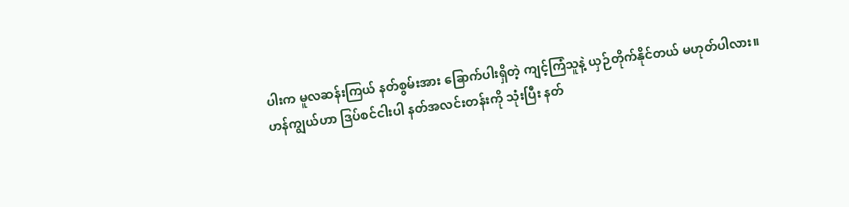ပါးက မူလဆန်းကြယ် နတ်စွမ်းအား ခြောက်ပါးရှိတဲ့ ကျင့်ကြံသူနဲ့ ယှဉ်တိုက်နိုင်တယ် မဟုတ်ပါလား။
ဟန်ကျွယ်ဟာ ဒြပ်စင်ငါးပါ နတ်အလင်းတန်းကို သုံးပြီး နတ်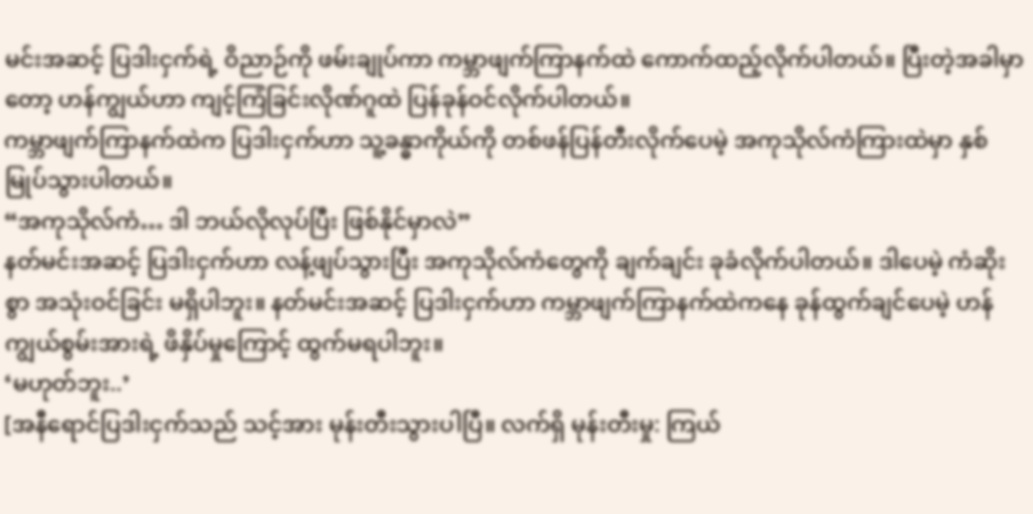မင်းအဆင့် ပြဒါးငှက်ရဲ့ ဝိညာဉ်ကို ဖမ်းချုပ်ကာ ကမ္ဘာဖျက်ကြာနက်ထဲ ကောက်ထည့်လိုက်ပါတယ်။ ပြီးတဲ့အခါမှာတော့ ဟန်ကျွယ်ဟာ ကျင့်ကြံခြင်းလိုဏ်ဂူထဲ ပြန်ခုန်ဝင်လိုက်ပါတယ်။
ကမ္ဘာဖျက်ကြာနက်ထဲက ပြဒါးငှက်ဟာ သူ့ခန္ဓာကိုယ်ကို တစ်ဖန်ပြန်တီးလိုက်ပေမဲ့ အကုသိုလ်ကံကြားထဲမှာ နှစ်မြုပ်သွားပါတယ်။
“အကုသိုလ်ကံ… ဒါ ဘယ်လိုလုပ်ပြီး ဖြစ်နိုင်မှာလဲ”
နတ်မင်းအဆင့် ပြဒါးငှက်ဟာ လန့်ဖျပ်သွားပြီး အကုသိုလ်ကံတွေကို ချက်ချင်း ခုခံလိုက်ပါတယ်။ ဒါပေမဲ့ ကံဆိုးစွာ အသုံးဝင်ခြင်း မရှိပါဘူး။ နတ်မင်းအဆင့် ပြဒါးငှက်ဟာ ကမ္ဘာဖျက်ကြာနက်ထဲကနေ ခုန်ထွက်ချင်ပေမဲ့ ဟန်ကျွယ်စွမ်းအားရဲ့ ဖိနှိပ်မှုကြောင့် ထွက်မရပါဘူး။
‘မဟုတ်ဘူး..’
[အနီရောင်ပြဒါးငှက်သည် သင့်အား မုန်းတီးသွားပါပြီ။ လက်ရှိ မုန်းတီးမှု: ကြယ်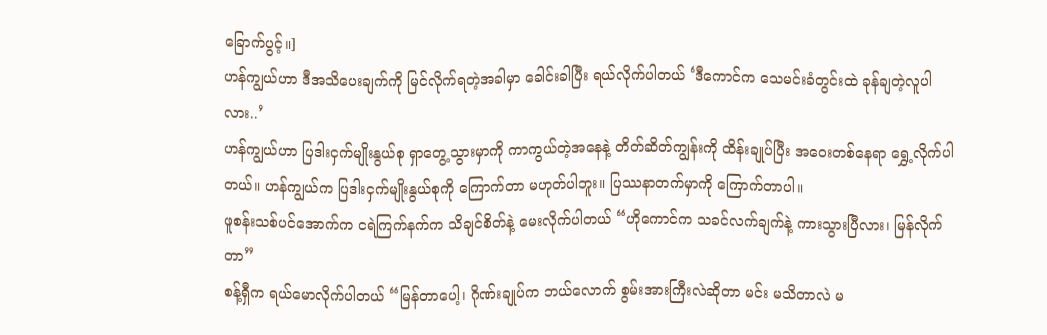ခြောက်ပွင့်။]
ဟန်ကျွယ်ဟာ ဒီအသိပေးချက်ကို မြင်လိုက်ရတဲ့အခါမှာ ခေါင်းခါပြီး ရယ်လိုက်ပါတယ် ‘ဒီကောင်က သေမင်းခံတွင်းထဲ ခုန်ချတဲ့လူပါလား..’
ဟန်ကျွယ်ဟာ ပြဒါးငှက်မျိုးနွယ်စု ရှာတွေ့သွားမှာကို ကာကွယ်တဲ့အနေနဲ့ တိတ်ဆိတ်ကျွန်းကို ထိန်းချုပ်ပြီး အဝေးတစ်နေရာ ရွှေ့လိုက်ပါတယ်။ ဟန်ကျွယ်က ပြဒါးငှက်မျိုးနွယ်စုကို ကြောက်တာ မဟုတ်ပါဘူး။ ပြဿနာတက်မှာကို ကြောက်တာပါ။
ဖူစန်းသစ်ပင်အောက်က ငရဲကြက်နက်က သိချင်စိတ်နဲ့ မေးလိုက်ပါတယ် “ဟိုကောင်က သခင်လက်ချက်နဲ့ ကားသွားပြီလား၊ မြန်လိုက်တာ”
စန့်ရှီက ရယ်မောလိုက်ပါတယ် “မြန်တာပေါ့၊ ဂိုဏ်းချုပ်က ဘယ်လောက် စွမ်းအားကြီးလဲဆိုတာ မင်း မသိတာလဲ မ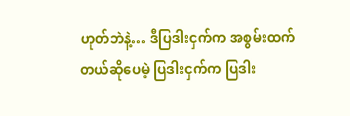ဟုတ်ဘဲနဲ့… ဒီပြဒါးငှက်က အစွမ်းထက်တယ်ဆိုပေမဲ့ ပြဒါးငှက်က ပြဒါး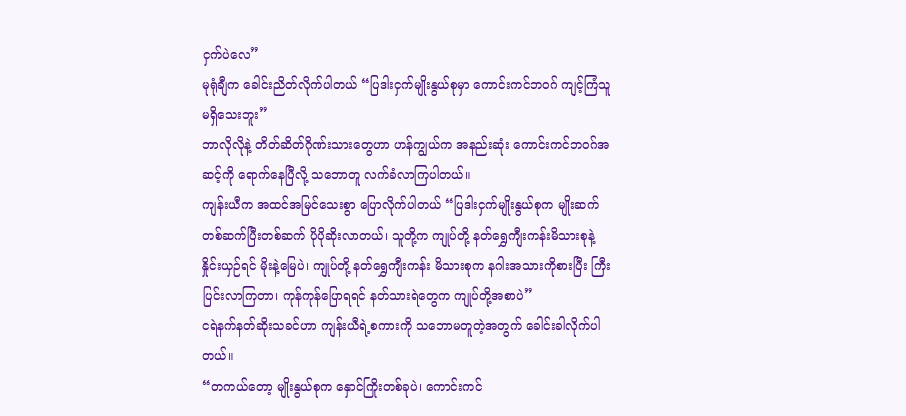ငှက်ပဲလေ”
မုရုံချီက ခေါင်းညိတ်လိုက်ပါတယ် “ပြဒါးငှက်မျိုးနွယ်စုမှာ ကောင်းကင်ဘဝဂ် ကျင့်ကြံသူ မရှိသေးဘူး”
ဘာလိုလိုနဲ့ တိတ်ဆိတ်ဂိုဏ်းသားတွေဟာ ဟန်ကျွယ်က အနည်းဆုံး ကောင်းကင်ဘဝဂ်အဆင့်ကို ‌ရောက်နေပြီလို့ သဘောတူ လက်ခံလာကြပါတယ်။
ကျန်းယီက အထင်အမြင်သေးစွာ ပြောလိုက်ပါတယ် “ပြဒါးငှက်မျိုးနွယ်စုက မျိုးဆက် တစ်ဆက်ပြီးတစ်ဆက် ပိုပိုဆိုးလာတယ်၊ သူတို့က ကျုပ်တို့ နတ်ရွှေကျီးကန်းမိသားစုနဲ့ နှိုင်းယှဉ်ရင် မိုးနဲ့မြေပဲ၊ ကျုပ်တို့ နတ်ရွှေကျီးကန်း မိသားစုက နဂါးအသားကိုစားပြီး ကြီးပြင်းလာကြတာ၊ ကုန်ကုန်ပြောရရင် နတ်သားရဲတွေက ကျုပ်တို့အစာပဲ”
ငရဲနက်နတ်ဆိုးသခင်ဟာ ကျန်းယီရဲ့စကားကို သဘောမတူတဲ့အတွက် ခေါင်းခါလိုက်ပါတယ်။
“တကယ်တော့ မျိုးနွယ်စုက နှောင်ကြိုးတစ်ခုပဲ၊ ကောင်းကင်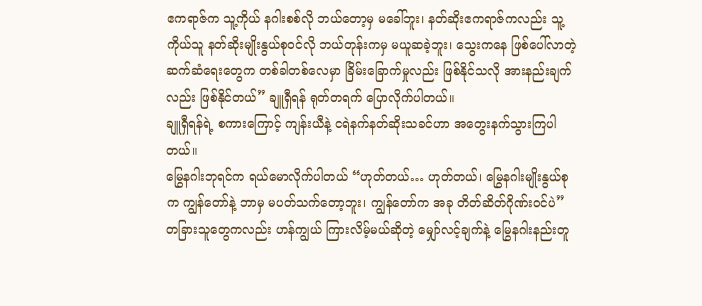ဧကရာဇ်က သူ့ကိုယ် နဂါးစစ်လို ဘယ်တော့မှ မခေါ်ဘူး၊ နတ်ဆိုးဧကရာဇ်ကလည်း သူ့ကိုယ်သူ နတ်ဆိုးမျိုးနွယ်စုဝင်လို ဘယ်တုန်းကမှ မယူဆခဲ့ဘူး၊ သွေးကနေ ဖြစ်ပေါ်လာတဲ့ ဆက်ဆံရေးတွေက တစ်ခါတစ်လေမှာ ခြိမ်းခြောက်မှုလည်း ဖြစ်နိုင်သလို အားနည်းချက်လည်း ဖြစ်နိုင်တယ်” ချူရှီရန် ရုတ်တရက် ပြောလိုက်ပါတယ်။
ချူရှီရန်ရဲ့ စကားကြောင့် ကျန်းယီနဲ့ ငရဲနက်နတ်ဆိုးသခင်ဟာ အတွေးနက်သွားကြပါတယ်။
မြွေနဂါးဘုရင်က ရယ်မောလိုက်ပါတယ် “ဟုတ်တယ်… ဟုတ်တယ်၊ မြွေနဂါးမျိုးနွယ်စုက ကျွန်တော်နဲ့ ဘာမှ မပတ်သက်တော့ဘူး၊ ကျွန်တော်က အခု တိတ်ဆိတ်ဂိုဏ်းဝင်ပဲ”
တခြားသူတွေကလည်း ဟန်ကျွယ် ကြားလိမ့်မယ်ဆိုတဲ့ မျှော်လင့်ချက်နဲ့ မြွေနဂါးနည်းတူ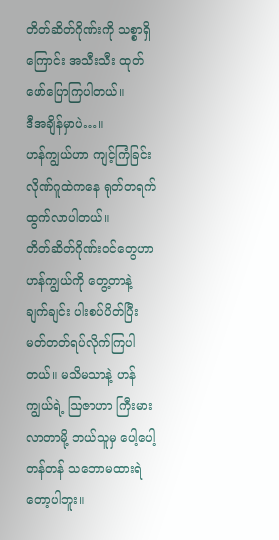တိတ်ဆိတ်ဂိုဏ်းကို သစ္စာရှိကြောင်း အသီးသီး ထုတ်ဖော်ပြောကြပါတယ်။
ဒီအချိန်မှာပဲ…။
ဟန်ကျွယ်ဟာ ကျင့်ကြံခြင်းလိုဏ်ဂူထဲကနေ ရုတ်တရက် ထွက်လာပါတယ်။
တိတ်ဆိတ်ဂိုဏ်းဝင်တွေဟာ ဟန်ကျွယ်ကို တွေ့တာနဲ့ ချက်ချင်း ပါးစပ်ပိတ်ပြီး မတ်တတ်ရပ်လိုက်ကြပါတယ်။ မသိမသာနဲ့ ဟန်ကျွယ်ရဲ့ ဩဇာဟာ ကြီးမားလာတာမို့ ဘယ်သူမှ ပေါ့ပေါ့တန်တန် သဘောမထားရဲတော့ပါဘူး။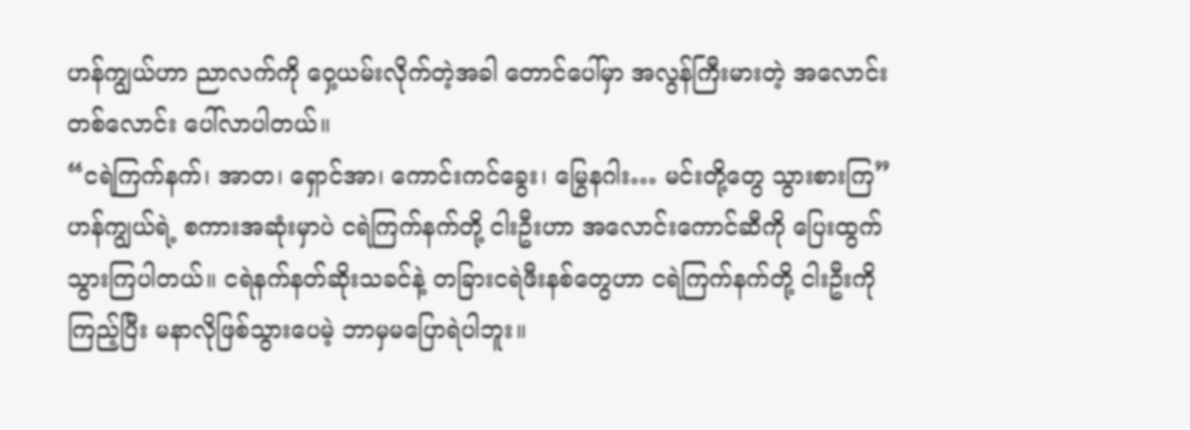ဟန်ကျွယ်ဟာ ညာလက်ကို ဝှေ့ယမ်းလိုက်တဲ့အခါ တောင်ပေါ်မှာ အလွန်ကြီးမားတဲ့ အလောင်းတစ်လောင်း ပေါ်လာပါတယ်။
“ငရဲကြက်နက်၊ အာတ၊ ရှောင်အာ၊ ကောင်းကင်ခွေး၊ မြွေနဂါး… မင်းတို့တွေ သွားစားကြ”
ဟန်ကျွယ်ရဲ့ စကားအဆုံးမှာပဲ ငရဲကြက်နက်တို့ ငါးဦးဟာ အလောင်းကောင်ဆီကို ပြေးထွက်သွားကြပါတယ်။ ငရဲနက်နတ်ဆိုးသခင်နဲ့ တခြားငရဲဖီးနစ်တွေဟာ ငရဲကြက်နက်တို့ ငါးဦးကို ကြည့်ပြီး မနာလိုဖြစ်သွားပေမဲ့ ဘာမှမပြောရဲပါဘူး။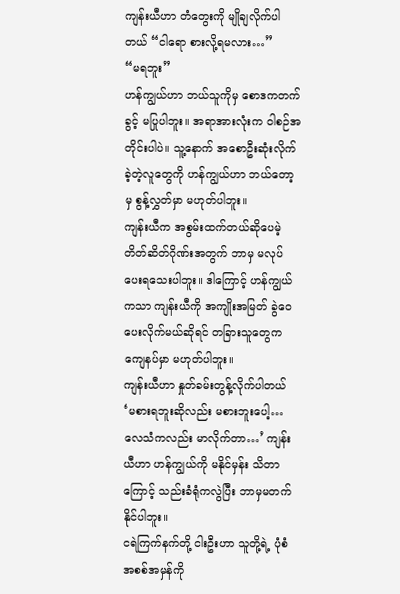ကျန်းယီဟာ တံတွေးကို မျိုချလိုက်ပါတယ် “ငါရော စားလို့ရမလား…”
“မရဘူး”
ဟန်ကျွယ်ဟာ ဘယ်သူကိုမှ စောဒကတက်ခွင့် မပြုပါဘူး။ အရာအားလုံးက ဝါစဉ်အတိုင်းပါပဲ။ သူ့နောက် အစောဦးဆုံးလိုက်ခဲ့တဲ့လူတွေကို ဟန်ကျွယ်ဟာ ဘယ်တော့မှ စွန့်လွှတ်မှာ မဟုတ်ပါဘူး။
ကျန်းယီက အစွမ်းထက်တယ်ဆိုပေမဲ့ တိတ်ဆိတ်ဂိုဏ်းအတွက် ဘာမှ မလုပ်ပေးရသေးပါဘူး။ ဒါကြောင့် ဟန်ကျွယ်ကသာ ကျန်းယီကို အကျိုးအမြတ် ခွဲဝေပေးလိုက်မယ်ဆိုရင် တခြားသူတွေက ကျေနပ်မှာ မဟုတ်ပါဘူး။
ကျန်းယီဟာ နှုတ်ခမ်းတွန့်လိုက်ပါတယ် ‘မစားရဘူးဆိုလည်း မစားဘူးပေါ့… လေသံကလည်း မာလိုက်တာ…’ ကျန်းယီဟာ ဟန်ကျွယ်ကို မနိုင်မှန်း သိတာကြောင့် သည်းခံရုံကလွဲပြီး ဘာမှမတက်နိုင်ပါဘူး။
ငရဲကြက်နက်တို့ ငါးဦးဟာ သူတို့ရဲ့ ပုံစံအစစ်အမှန်ကို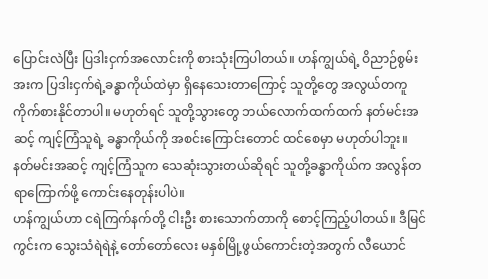ပြောင်းလဲပြီး ပြဒါးငှက်အလောင်းကို စားသုံးကြပါတယ်။ ဟန်ကျွယ်ရဲ့ ဝိညာဉ်စွမ်းအးက ပြဒါးငှက်ရဲ့ခန္ဓာကိုယ်ထဲမှာ ရှိနေသေးတာကြောင့် သူတို့တွေ အလွယ်တကူ ကိုက်စားနိုင်တာပါ။ မဟုတ်ရင် သူတို့သွားတွေ ဘယ်လောက်ထက်ထက် နတ်မင်းအဆင့် ကျင့်ကြံသူရဲ့ ခန္ဓာကိုယ်ကို အစင်းကြောင်းတောင် ထင်စေမှာ မဟုတ်ပါဘူး။
နတ်မင်းအဆင့် ကျင့်ကြံသူက သေဆုံးသွားတယ်ဆိုရင် သူတို့ခန္ဓာကိုယ်က အလွန်တရာကြောက်ဖို့ ကောင်းနေတုန်းပါပဲ။
ဟန်ကျွယ်ဟာ ငရဲကြက်နက်တို့ ငါးဦး စားသောက်တာကို စောင့်ကြည့်ပါတယ်။ ဒီမြင်ကွင်းက သွေးသံရဲရဲနဲ့ တော်တော်လေး မနှစ်မြို့ဖွယ်ကောင်းတဲ့အတွက် လီယောင်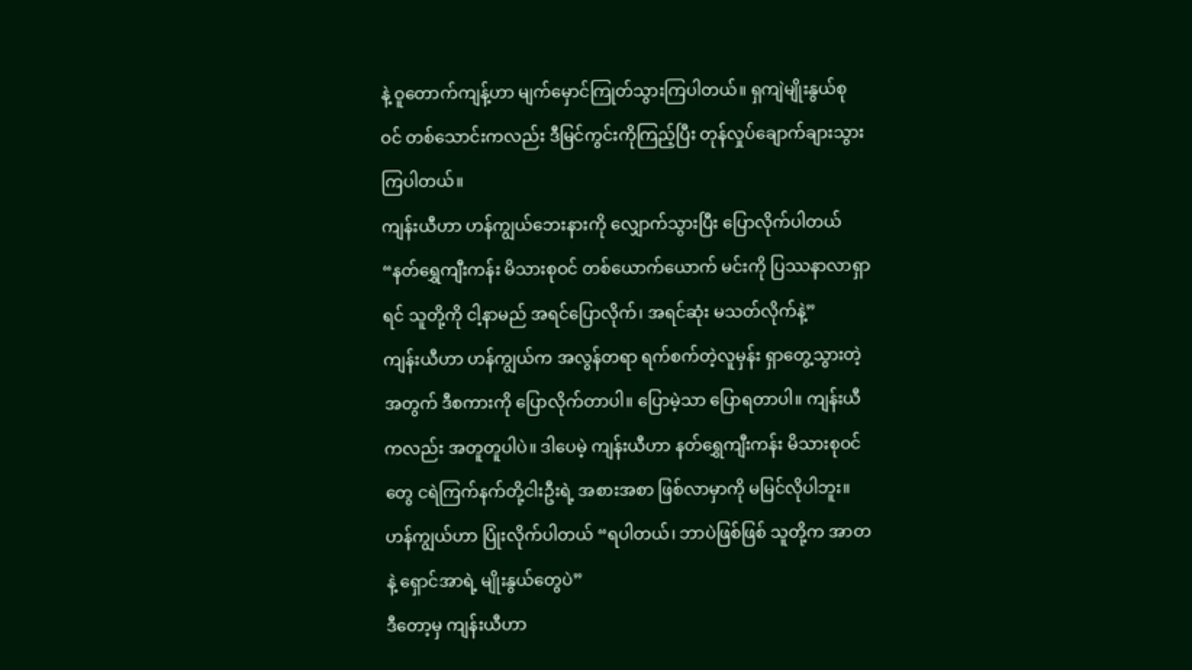နဲ့ ဝူတောက်ကျန့်ဟာ မျက်မှောင်ကြုတ်သွားကြပါတယ်။ ရှကျဲမျိုးနွယ်စုဝင် တစ်သောင်းကလည်း ဒီမြင်ကွင်းကိုကြည့်ပြီး တုန်လှုပ်ချောက်ချားသွားကြပါတယ်။
ကျန်းယီဟာ ဟန်ကျွယ်ဘေးနားကို လျှောက်သွားပြီး ပြောလိုက်ပါတယ် “နတ်ရွှေကျီးကန်း မိသားစုဝင် တစ်ယောက်ယောက် မင်းကို ပြဿနာလာရှာရင် သူတို့ကို ငါ့နာမည် အရင်ပြောလိုက်၊ အရင်ဆုံး မသတ်လိုက်နဲ့”
ကျန်းယီဟာ ဟန်ကျွယ်က အလွန်တရာ ရက်စက်တဲ့လူမှန်း ရှာတွေ့သွားတဲ့အတွက် ဒီစကားကို ပြောလိုက်တာပါ။ ပြောမဲ့သာ ပြောရတာပါ။ ကျန်းယီကလည်း အတူတူပါပဲ။ ဒါပေမဲ့ ကျန်းယီဟာ နတ်ရွှေကျီးကန်း မိသားစုဝင်တွေ ငရဲကြက်နက်တို့ငါးဦးရဲ့ အစားအစာ ဖြစ်လာမှာကို မမြင်လိုပါဘူး။
ဟန်ကျွယ်ဟာ ပြုံးလိုက်ပါတယ် “ရပါတယ်၊ ဘာပဲဖြစ်ဖြစ် သူတို့က အာတနဲ့ ရှောင်အာရဲ့ မျိုးနွယ်တွေပဲ”
ဒီတော့မှ ကျန်းယီဟာ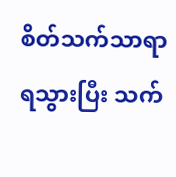စိတ်သက်သာရာ ရသွားပြီး သက်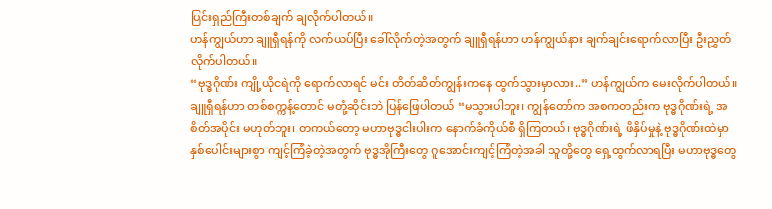ပြင်းရှည်ကြီးတစ်ချက် ချလိုက်ပါတယ်။
ဟန်ကျွယ်ဟာ ချူရှီရန်ကို လက်ယပ်ပြီး ခေါ်လိုက်တဲ့အတွက် ချူရှီရန်ဟာ ဟန်ကျွယ်နား ချက်ချင်းရောက်လာပြီး ဦးညွှတ်လိုက်ပါတယ်။
“ဗုဒ္ဓဂိုဏ်း ကျို့ယိုငရဲကို ရောက်လာရင် မင်း တိတ်ဆိတ်ကျွန်းကနေ ထွက်သွားမှာလား..” ဟန်ကျွယ်က မေးလိုက်ပါတယ်။
ချူရှီရန်ဟာ တစ်စက္ကန့်တောင် မတုံ့ဆိုင်းဘဲ ပြန်ဖြေပါတယ် “မသွားပါဘူး၊ ကျွန်တော်က အစကတည်းက ဗုဒ္ဓဂိုဏ်းရဲ့ အစိတ်အပိုင်း မဟုတ်ဘူး၊ တကယ်တော့ မဟာဗုဒ္ဓငါးပါးက နောက်ခံကိုယ်စီ ရှိကြတယ်၊ ဗုဒ္ဓဂိုဏ်းရဲ့ ဖိနှိပ်မှုနဲ့ ဗုဒ္ဓဂိုဏ်းထဲမှာ နှစ်ပေါင်းများစွာ ကျင့်ကြံခဲ့တဲ့အတွက် ဗုဒ္ဓအိုကြီးတွေ ဂူအောင်းကျင့်ကြံတဲ့အခါ သူတို့တွေ ရှေ့ထွက်လာရပြီး မဟာဗုဒ္ဓတွေ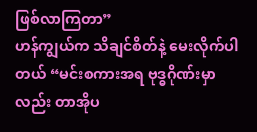ဖြစ်လာကြတာ”
ဟန်ကျွယ်က သိချင်စိတ်နဲ့ မေးလိုက်ပါတယ် “မင်းစကားအရ ဗုဒ္ဓဂိုဏ်းမှာလည်း တာအိုပ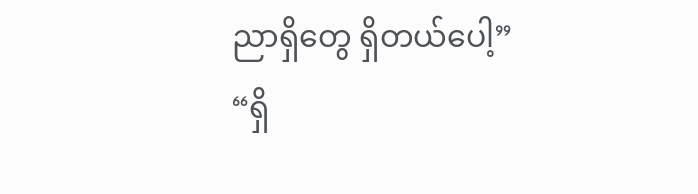ညာရှိတွေ ရှိတယ်ပေါ့”
“ရှိ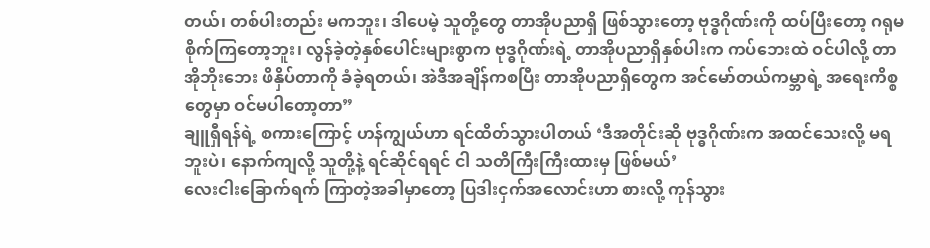တယ်၊ တစ်ပါးတည်း မကဘူး၊ ဒါပေမဲ့ သူတို့တွေ တာအိုပညာရှိ ဖြစ်သွားတော့ ဗုဒ္ဓဂိုဏ်းကို ထပ်ပြီးတော့ ဂရုမစိုက်ကြတော့ဘူး၊ လွန်ခဲ့တဲ့နှစ်‌ပေါင်းများစွာက ဗုဒ္ဓဂိုဏ်းရဲ့ တာအိုပညာရှိနှစ်ပါးက ကပ်ဘေးထဲ ဝင်ပါလို့ တာအိုဘိုးဘေး ဖိနှိပ်တာကို ခံခဲ့ရတယ်၊ အဲဒီအချိန်ကစပြီး တာအိုပညာရှိတွေက အင်မော်တယ်ကမ္ဘာရဲ့ အရေးကိစ္စတွေမှာ ဝင်မပါတော့တာ”
ချူရှီရန်ရဲ့ စကားကြောင့် ဟန်ကျွယ်ဟာ ရင်ထိတ်သွားပါတယ် ‘ဒီအတိုင်းဆို ဗုဒ္ဓဂိုဏ်းက အထင်သေးလို့ မရဘူးပဲ၊ နောက်ကျလို့ သူတို့နဲ့ ရင်ဆိုင်ရရင် ငါ သတိကြီးကြီးထားမှ ဖြစ်မယ်’
လေးငါးခြောက်ရက် ကြာတဲ့အခါမှာတော့ ပြဒါးငှက်အလောင်းဟာ စားလို့ ကုန်သွား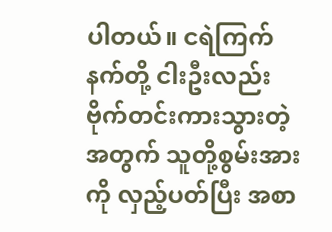ပါတယ်။ ငရဲကြက်နက်တို့ ငါးဦးလည်း ဗိုက်တင်းကားသွားတဲ့အတွက် သူတို့စွမ်းအားကို လှည့်ပတ်ပြီး အစာ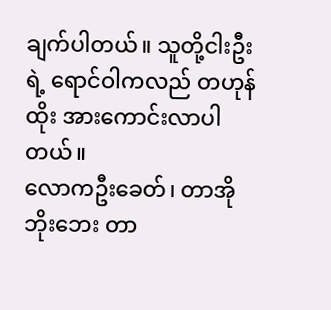ချက်ပါတယ်။ သူတို့ငါးဦးရဲ့ ရောင်ဝါကလည် တဟုန်ထိုး အားကောင်းလာပါတယ်။
လောကဦးခေတ်၊ တာအိုဘိုးဘေး တာ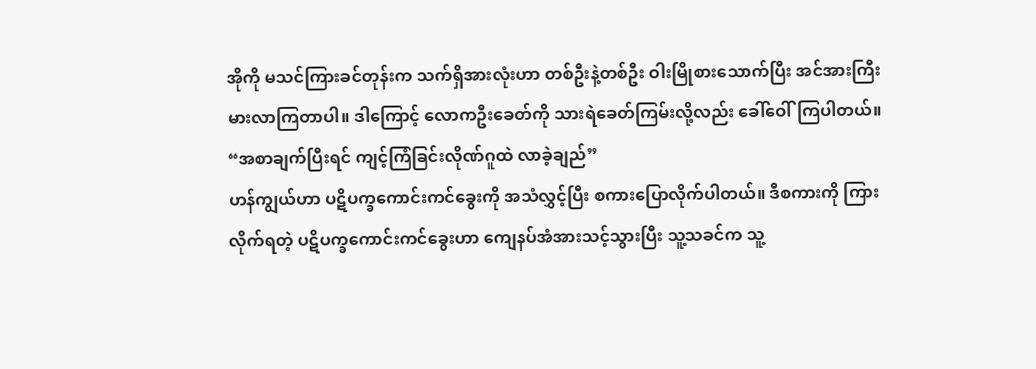အိုကို မသင်ကြားခင်တုန်းက သက်ရှိအားလုံးဟာ တစ်ဦးနဲ့တစ်ဦး ဝါးမြိုစားသောက်ပြီး အင်အားကြီးမားလာကြတာပါ။ ဒါကြောင့် လောကဦးခေတ်ကို သားရဲခေတ်ကြမ်းလို့လည်း ခေါ်ဝေါ်ကြပါတယ်။
“အစာချက်ပြီးရင် ကျင့်ကြံခြင်းလိုဏ်ဂူထဲ လာခဲ့ချည်”
ဟန်ကျွယ်ဟာ ပဋိပက္ခကောင်းကင်ခွေးကို အသံလွှင့်ပြီး စကားပြောလိုက်ပါတယ်။ ဒီစကားကို ကြားလိုက်ရတဲ့ ပဋိပက္ခကောင်းကင်ခွေးဟာ ကျေနပ်အံအားသင့်သွားပြီး သူ့သခင်က သူ့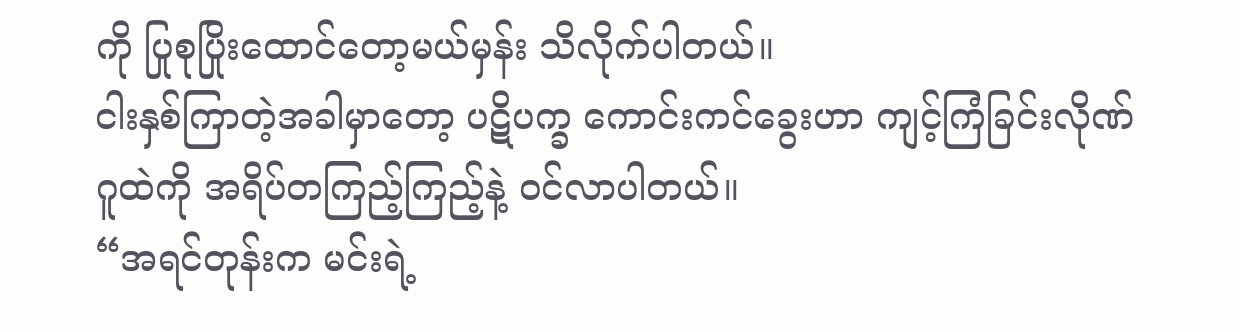ကို ပြုစုပြိုးထောင်တော့မယ်မှန်း သိလိုက်ပါတယ်။
ငါးနှစ်ကြာတဲ့အခါမှာတော့ ပဋိပက္ခ ကောင်းကင်ခွေးဟာ ကျင့်ကြံခြင်းလိုဏ်ဂူထဲကို အရိပ်တကြည့်ကြည့်နဲ့ ဝင်လာပါတယ်။
“အရင်တုန်းက မင်းရဲ့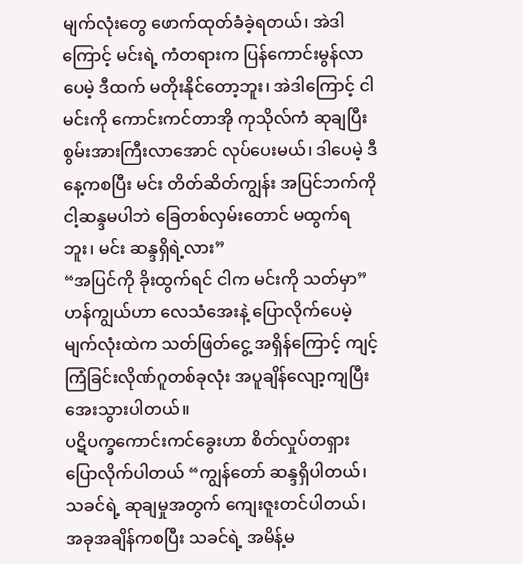မျက်လုံးတွေ ဖောက်ထုတ်ခံခဲ့ရတယ်၊ အဲဒါကြောင့် မင်းရဲ့ ကံတရားက ပြန်ကောင်းမွန်လာပေမဲ့ ဒီထက် မတိုးနိုင်တော့ဘူး၊ အဲဒါကြောင့် ငါ မင်းကို ကောင်းကင်တာအို ကုသိုလ်ကံ ဆုချပြီး စွမ်းအားကြီးလာအောင် လုပ်ပေးမယ်၊ ဒါပေမဲ့ ဒီနေ့ကစပြီး မင်း တိတ်ဆိတ်ကျွန်း အပြင်ဘက်ကို ငါ့ဆန္ဒမပါဘဲ ခြေတစ်လှမ်းတောင် မထွက်ရဘူး၊ မင်း ဆန္ဒရှိရဲ့လား”
“အပြင်ကို ခိုးထွက်ရင် ငါက မင်းကို သတ်မှာ”
ဟန်ကျွယ်ဟာ လေသံအေးနဲ့ ပြောလိုက်ပေမဲ့ မျက်လုံးထဲက သတ်ဖြတ်ငွေ့ အရှိန်ကြောင့် ကျင့်ကြံခြင်းလိုဏ်ဂူတစ်ခုလုံး အပူချိန်လျော့ကျပြီး အေးသွားပါတယ်။
ပဋိပက္ခကောင်းကင်ခွေးဟာ စိတ်လှုပ်တရှား ပြောလိုက်ပါတယ် “ကျွန်တော် ဆန္ဒရှိပါတယ်၊ သခင်ရဲ့ ဆုချမှုအတွက် ကျေးဇူးတင်ပါတယ်၊ အခုအချိန်ကစပြီး သခင်ရဲ့ အမိန့်မ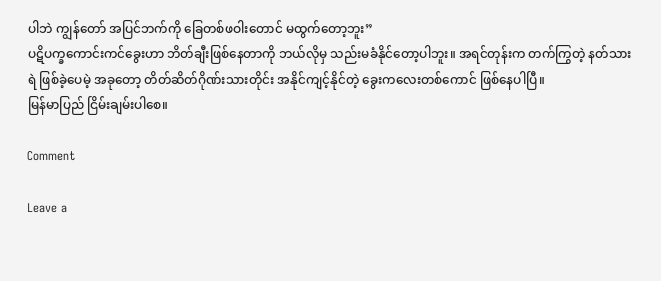ပါဘဲ ကျွန်တော် အပြင်ဘက်ကို ခြေတစ်ဖဝါးတောင် မထွက်တော့ဘူး”
ပဋိပက္ခကောင်းကင်ခွေးဟာ ဘိတ်ချီးဖြစ်နေတာကို ဘယ်လိုမှ သည်းမခံနိုင်တော့ပါဘူး။ အရင်တုန်းက တက်ကြွတဲ့ နတ်သားရဲ ဖြစ်ခဲ့ပေမဲ့ အခုတော့ တိတ်ဆိတ်ဂိုဏ်းသားတိုင်း အနိုင်ကျင့်နိုင်တဲ့ ခွေးကလေးတစ်ကောင် ဖြစ်နေပါပြီ။
မြန်မာပြည် ငြိမ်းချမ်းပါစေ။

Comment

Leave a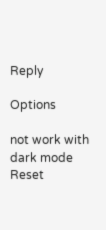Reply

Options

not work with dark mode
Reset